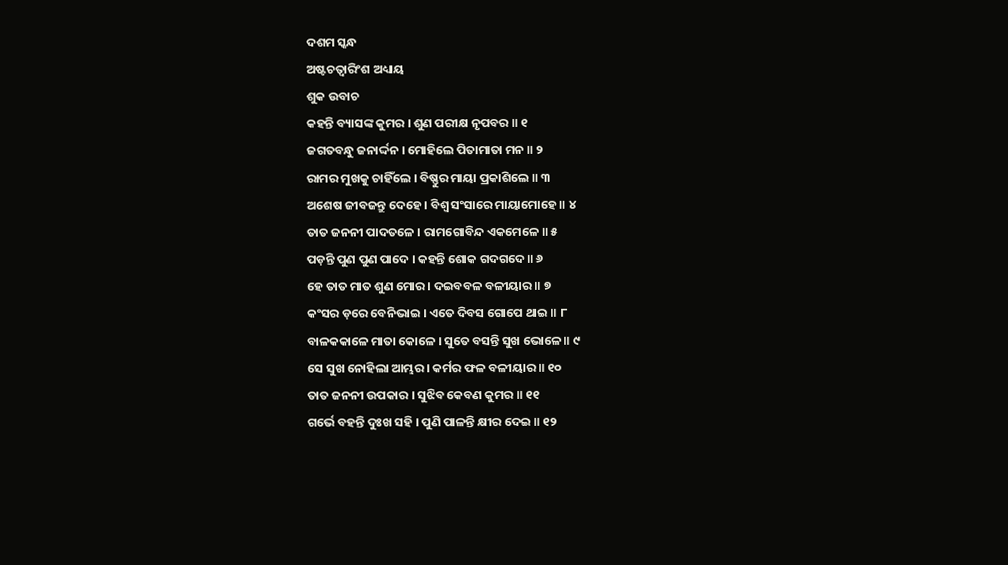ଦଶମ ସ୍କନ୍ଧ
ଅଷ୍ଟଚତ୍ୱାରିଂଶ ଅଧ୍ୟାୟ
ଶୁକ ଉବାଚ
କହନ୍ତି ବ୍ୟାସଙ୍କ କୁମର । ଶୁଣ ପରୀକ୍ଷ ନୃପବର ॥ ୧
ଜଗତବନ୍ଧୁ ଜନାର୍ଦ୍ଦନ । ମୋହିଲେ ପିତାମାତା ମନ ॥ ୨
ରାମର ମୁଖକୁ ଚାହିଁଲେ । ବିଷ୍ଣୁର ମାୟା ପ୍ରକାଶିଲେ ॥ ୩
ଅଶେଷ ଜୀବଜନ୍ତୁ ଦେହେ । ବିଶ୍ୱ ସଂସାରେ ମାୟାମୋହେ ॥ ୪
ତାତ ଜନନୀ ପାଦତଳେ । ରାମଗୋବିନ୍ଦ ଏକମେଳେ ॥ ୫
ପଡ଼ନ୍ତି ପୁଣ ପୁଣ ପାଦେ । କହନ୍ତି ଶୋକ ଗଦଗଦେ ॥ ୬
ହେ ତାତ ମାତ ଶୁଣ ମୋର । ଦଇବବଳ ବଳୀୟାର ॥ ୭
କଂସର ଡ଼ରେ ବେନିଭାଇ । ଏତେ ଦିବସ ଗୋପେ ଥାଇ ॥ ୮
ବାଳକକାଳେ ମାତା କୋଳେ । ସୁତେ ବସନ୍ତି ସୁଖ ଭୋଳେ ॥ ୯
ସେ ସୁଖ ନୋହିଲା ଆମ୍ଭର । କର୍ମର ଫଳ ବଳୀୟାର ॥ ୧୦
ତାତ ଜନନୀ ଉପକାର । ସୁଝିବ କେବଣ କୁମର ॥ ୧୧
ଗର୍ଭେ ବହନ୍ତି ଦୁଃଖ ସହି । ପୁଣି ପାଳନ୍ତି କ୍ଷୀର ଦେଇ ॥ ୧୨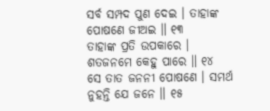ସର୍ବ ସମ୍ପଦ ପୁଣ ଦେଇ । ତାହାଙ୍କ ପୋଷଣେ ଜୀଅଇ ॥ ୧୩
ତାହାଙ୍କ ପ୍ରତି ଉପକାରେ । ଶତଜନମେ କେହୁ ପାରେ ॥ ୧୪
ସେ ତାତ ଜନନୀ ପୋଷଣେ । ସମର୍ଥ ନୁହନ୍ତି ଯେ ଜନେ ॥ ୧୫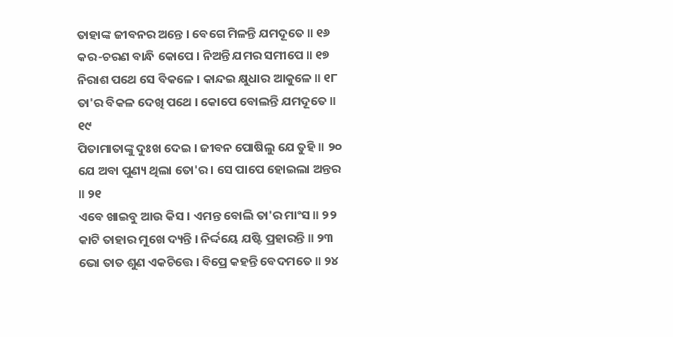ତାହାଙ୍କ ଜୀବନର ଅନ୍ତେ । ବେଗେ ମିଳନ୍ତି ଯମଦୂତେ ॥ ୧୬
କର-ଚରଣ ବାନ୍ଧି କୋପେ । ନିଅନ୍ତି ଯମର ସମୀପେ ॥ ୧୭
ନିରାଶ ପଥେ ସେ ବିକଳେ । କାନ୍ଦଇ କ୍ଷୁଧାର ଆକୁଳେ ॥ ୧୮
ତା'ର ବିକଳ ଦେଖି ପଥେ । କୋପେ ବୋଲନ୍ତି ଯମଦୂତେ ॥ ୧୯
ପିତାମାତାଙ୍କୁ ଦୁଃଖ ଦେଇ । ଜୀବନ ପୋଷିଲୁ ଯେ ତୁହି ॥ ୨୦
ଯେ ଅବା ପୁଣ୍ୟ ଥିଲା ତୋ'ର । ସେ ପାପେ ହୋଇଲା ଅନ୍ତର ॥ ୨୧
ଏବେ ଖାଇବୁ ଆଉ କିସ । ଏମନ୍ତ ବୋଲି ତା'ର ମାଂସ ॥ ୨୨
କାଟି ତାହାର ମୁଖେ ଦ୍ୟନ୍ତି । ନିର୍ଦ୍ଦୟେ ଯଷ୍ଟି ପ୍ରହାରନ୍ତି ॥ ୨୩
ଭୋ ତାତ ଶୁଣ ଏକଚିତ୍ତେ । ବିପ୍ରେ କହନ୍ତି ବେଦମତେ ॥ ୨୪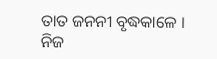ତାତ ଜନନୀ ବୃଦ୍ଧକାଳେ । ନିଜ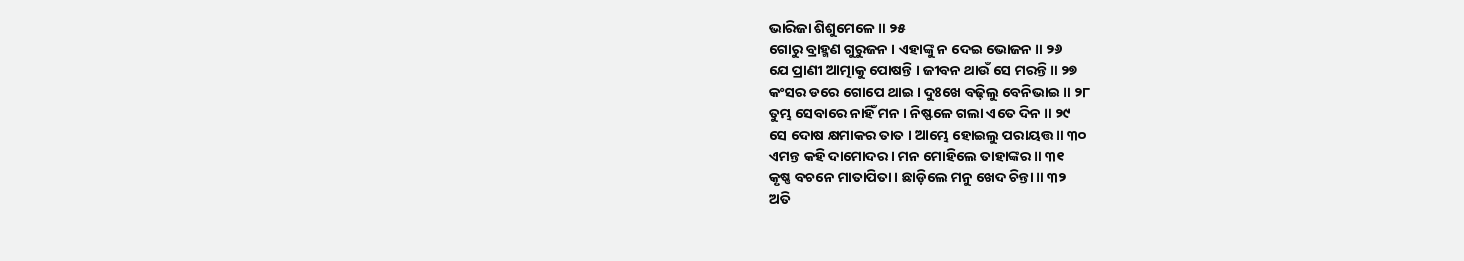ଭାରିଜା ଶିଶୁମେଳେ ॥ ୨୫
ଗୋରୁ ବ୍ରାହ୍ମଣ ଗୁରୁଜନ । ଏହାଙ୍କୁ ନ ଦେଇ ଭୋଜନ ॥ ୨୬
ଯେ ପ୍ରାଣୀ ଆତ୍ମାକୁ ପୋଷନ୍ତି । ଜୀବନ ଥାଉଁ ସେ ମରନ୍ତି ॥ ୨୭
କଂସର ଡରେ ଗୋପେ ଥାଇ । ଦୁଃଖେ ବଢ଼ିଲୁ ବେନିଭାଇ ॥ ୨୮
ତୁମ୍ଭ ସେବାରେ ନାହିଁ ମନ । ନିଷ୍ଫଳେ ଗଲା ଏତେ ଦିନ ॥ ୨୯
ସେ ଦୋଷ କ୍ଷମାକର ତାତ । ଆମ୍ଭେ ହୋଇଲୁ ପରାୟତ୍ତ ॥ ୩୦
ଏମନ୍ତ କହି ଦାମୋଦର । ମନ ମୋହିଲେ ତାହାଙ୍କର ॥ ୩୧
କୃଷ୍ଣ ବଚନେ ମାତାପିତା । ଛାଡ଼ିଲେ ମନୁ ଖେଦ ଚିନ୍ତା ॥ ୩୨
ଅତି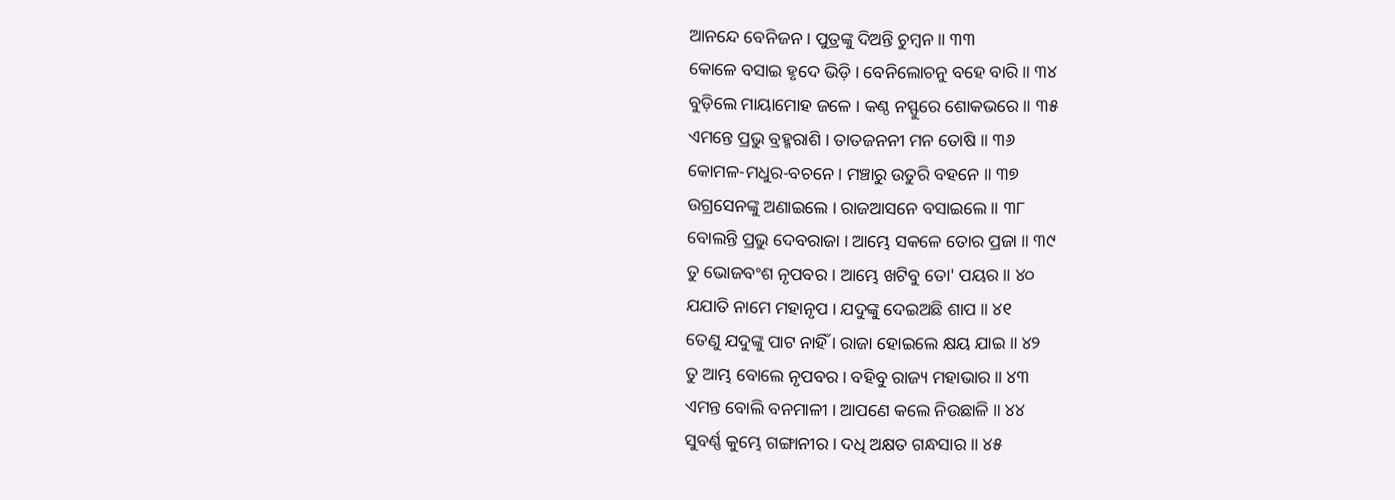ଆନନ୍ଦେ ବେନିଜନ । ପୁତ୍ରଙ୍କୁ ଦିଅନ୍ତି ଚୁମ୍ବନ ॥ ୩୩
କୋଳେ ବସାଇ ହୃଦେ ଭିଡ଼ି । ବେନିଲୋଚନୁ ବହେ ବାରି ॥ ୩୪
ବୁଡ଼ିଲେ ମାୟାମୋହ ଜଳେ । କଣ୍ଠ ନସ୍ଫୁରେ ଶୋକଭରେ ॥ ୩୫
ଏମନ୍ତେ ପ୍ରଭୁ ବ୍ରହ୍ମରାଶି । ତାତଜନନୀ ମନ ତୋଷି ॥ ୩୬
କୋମଳ-ମଧୁର-ବଚନେ । ମଞ୍ଚାରୁ ଉତୁରି ବହନେ ॥ ୩୭
ଉଗ୍ରସେନଙ୍କୁ ଅଣାଇଲେ । ରାଜଆସନେ ବସାଇଲେ ॥ ୩୮
ବୋଲନ୍ତି ପ୍ରଭୁ ଦେବରାଜା । ଆମ୍ଭେ ସକଳେ ତୋର ପ୍ରଜା ॥ ୩୯
ତୁ ଭୋଜବଂଶ ନୃପବର । ଆମ୍ଭେ ଖଟିବୁ ତୋ' ପୟର ॥ ୪୦
ଯଯାତି ନାମେ ମହାନୃପ । ଯଦୁଙ୍କୁ ଦେଇଅଛି ଶାପ ॥ ୪୧
ତେଣୁ ଯଦୁଙ୍କୁ ପାଟ ନାହିଁ । ରାଜା ହୋଇଲେ କ୍ଷୟ ଯାଇ ॥ ୪୨
ତୁ ଆମ୍ଭ ବୋଲେ ନୃପବର । ବହିବୁ ରାଜ୍ୟ ମହାଭାର ॥ ୪୩
ଏମନ୍ତ ବୋଲି ବନମାଳୀ । ଆପଣେ କଲେ ନିଉଛାଳି ॥ ୪୪
ସୁବର୍ଣ୍ଣ କୁମ୍ଭେ ଗଙ୍ଗାନୀର । ଦଧି ଅକ୍ଷତ ଗନ୍ଧସାର ॥ ୪୫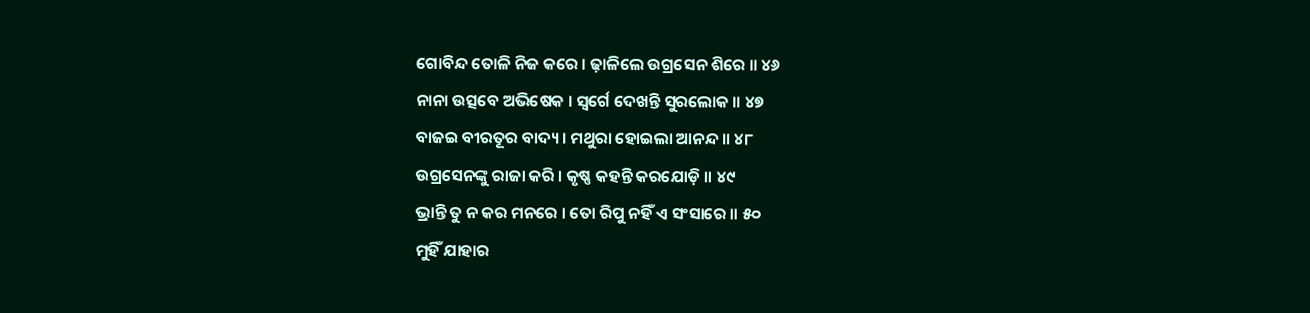ଗୋବିନ୍ଦ ତୋଳି ନିଜ କରେ । ଢ଼ାଳିଲେ ଉଗ୍ରସେନ ଶିରେ ॥ ୪୬
ନାନା ଉତ୍ସବେ ଅଭିଷେକ । ସ୍ୱର୍ଗେ ଦେଖନ୍ତି ସୁରଲୋକ ॥ ୪୭
ବାଜଇ ବୀରତୂର ବାଦ୍ୟ । ମଥୁରା ହୋଇଲା ଆନନ୍ଦ ॥ ୪୮
ଉଗ୍ରସେନଙ୍କୁ ରାଜା କରି । କୃଷ୍ଣ କହନ୍ତି କରଯୋଡ଼ି ॥ ୪୯
ଭ୍ରାନ୍ତି ତୁ ନ କର ମନରେ । ତୋ ରିପୁ ନହିଁ ଏ ସଂସାରେ ॥ ୫୦
ମୁହିଁ ଯାହାର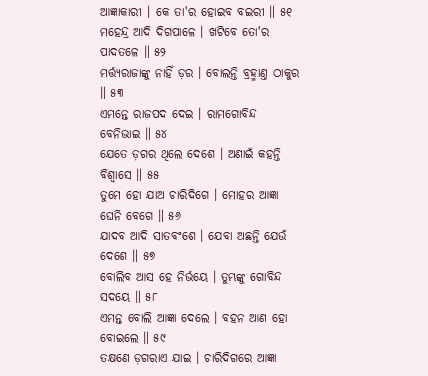ଆଜ୍ଞାକାରୀ । କେ ତା'ର ହୋଇବ ବଇରୀ ॥ ୫୧
ମହେନ୍ଦ୍ର ଆଦି ଦିଗପାଳେ । ଖଟିବେ ତୋ'ର ପାଦତଳେ ॥ ୫୨
ମର୍ତ୍ତ୍ୟରାଜାଙ୍କୁ ନାହିଁ ଡ଼ର । ବୋଲନ୍ତି ବ୍ରହ୍ମାଣ୍ତ ଠାକୁର ॥ ୫୩
ଏମନ୍ତେ ରାଜପଦ ଦେଇ । ରାମଗୋବିନ୍ଦ ବେନିଭାଇ ॥ ୫୪
ଯେତେ ଡ଼ଗର ଥିଲେ ଦେଶେ । ଅଣାଇଁ କହନ୍ତି ବିଶ୍ୱାସେ ॥ ୫୫
ତୁମେ ହୋ ଯାଅ ଚାରିଦିଗେ । ମୋହର ଆଜ୍ଞା ଘେନି ବେଗେ ॥ ୫୬
ଯାଦବ ଆଦି ସାତବଂଶେ । ଯେବା ଅଛନ୍ତି ଯେଉଁ ଦେଶେ ॥ ୫୭
ବୋଲିବ ଆସ ହେ ନିର୍ଭୟେ । ତୁମ୍ଭଙ୍କୁ ଗୋବିନ୍ଦ ସଦୟେ ॥ ୫୮
ଏମନ୍ତ ବୋଲି ଆଜ୍ଞା ଦେଲେ । ବହନ ଆଣ ହୋ ବୋଇଲେ ॥ ୫୯
ତକ୍ଷଣେ ଡ଼ଗରାଏ ଯାଇ । ଚାରିଦିଗରେ ଆଜ୍ଞା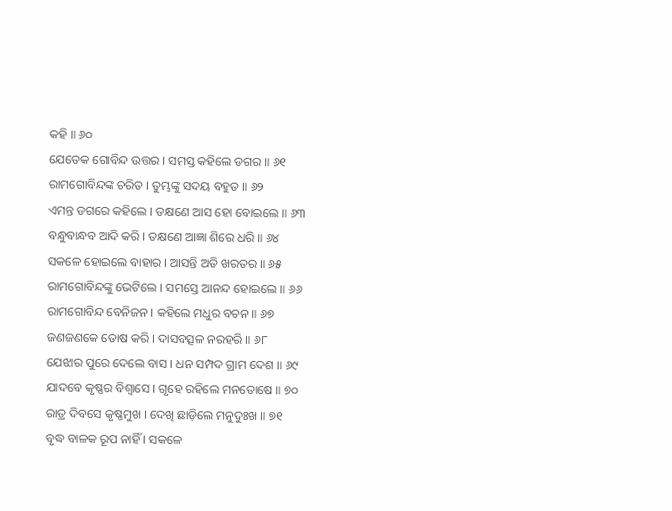କହି ॥ ୬୦
ଯେତେକ ଗୋବିନ୍ଦ ଉତ୍ତର । ସମସ୍ତ କହିଲେ ଡଗର ॥ ୬୧
ରାମଗୋବିନ୍ଦଙ୍କ ଚରିତ । ତୁମ୍ଭଙ୍କୁ ସଦୟ ବହୁତ ॥ ୬୨
ଏମନ୍ତ ଡଗରେ କହିଲେ । ତକ୍ଷଣେ ଆସ ହୋ ବୋଇଲେ ॥ ୬୩
ବନ୍ଧୁବାନ୍ଧବ ଆଦି କରି । ତକ୍ଷଣେ ଆଜ୍ଞା ଶିରେ ଧରି ॥ ୬୪
ସକଳେ ହୋଇଲେ ବାହାର । ଆସନ୍ତି ଅତି ଖରତର ॥ ୬୫
ରାମଗୋବିନ୍ଦଙ୍କୁ ଭେଟିଲେ । ସମସ୍ତେ ଆନନ୍ଦ ହୋଇଲେ ॥ ୬୬
ରାମଗୋବିନ୍ଦ ବେନିଜନ । କହିଲେ ମଧୁର ବଚନ ॥ ୬୭
ଜଣଜଣକେ ତୋଷ କରି । ଦାସବତ୍ସଳ ନରହରି ॥ ୬୮
ଯେଝାର ପୁରେ ଦେଲେ ବାସ । ଧନ ସମ୍ପଦ ଗ୍ରାମ ଦେଶ ॥ ୬୯
ଯାଦବେ କୃଷ୍ଣର ବିଶ୍ୱାସେ । ଗୃହେ ରହିଲେ ମନତୋଷେ ॥ ୭୦
ରାତ୍ର ଦିବସେ କୃଷ୍ଣମୁଖ । ଦେଖି ଛାଡ଼ିଲେ ମନୁଦୁଃଖ ॥ ୭୧
ବୃଦ୍ଧ ବାଳକ ରୂପ ନାହିଁ । ସକଳେ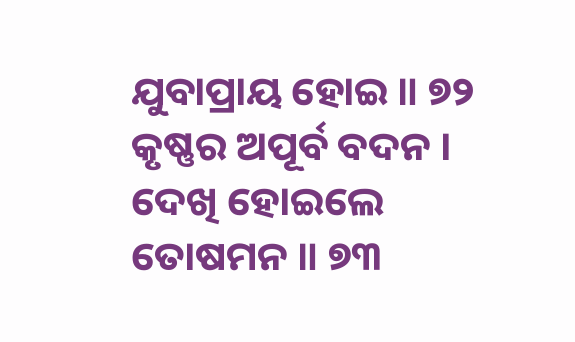ଯୁବାପ୍ରାୟ ହୋଇ ॥ ୭୨
କୃଷ୍ଣର ଅପୂର୍ବ ବଦନ । ଦେଖି ହୋଇଲେ ତୋଷମନ ॥ ୭୩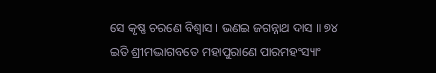ସେ କୃଷ୍ଣ ଚରଣେ ବିଶ୍ୱାସ । ଭଣଇ ଜଗନ୍ନାଥ ଦାସ ॥ ୭୪
ଇତି ଶ୍ରୀମଦ୍ଭାଗବତେ ମହାପୁରାଣେ ପାରମହଂସ୍ୟାଂ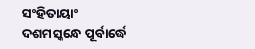ସଂହିତାୟାଂ
ଦଶମସ୍କନ୍ଧେ ପୂର୍ବାର୍ଦ୍ଧେ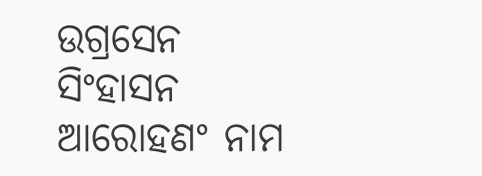ଉଗ୍ରସେନ ସିଂହାସନ ଆରୋହଣଂ ନାମ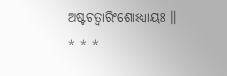ଅଷ୍ଟଚତ୍ୱାରିଂଶୋଽଧ୍ୟାୟଃ ॥
* * *